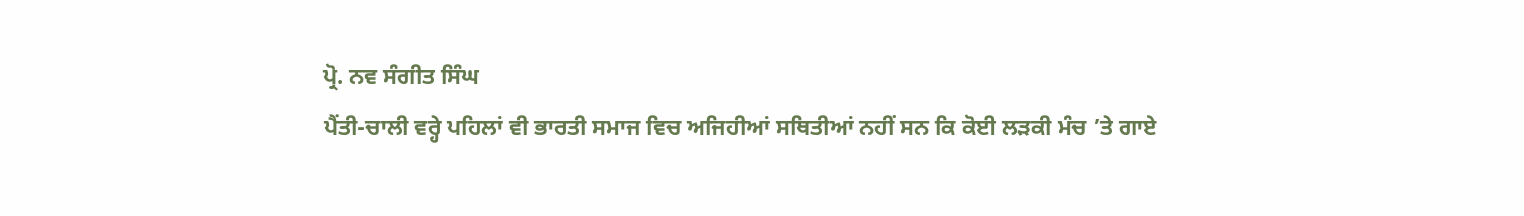ਪ੍ਰੋ. ਨਵ ਸੰਗੀਤ ਸਿੰਘ
ਪੈਂਤੀ-ਚਾਲੀ ਵਰ੍ਹੇ ਪਹਿਲਾਂ ਵੀ ਭਾਰਤੀ ਸਮਾਜ ਵਿਚ ਅਜਿਹੀਆਂ ਸਥਿਤੀਆਂ ਨਹੀਂ ਸਨ ਕਿ ਕੋਈ ਲੜਕੀ ਮੰਚ ’ਤੇ ਗਾਏ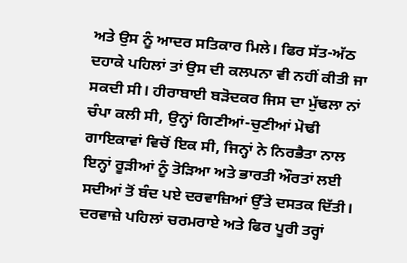ਅਤੇ ਉਸ ਨੂੰ ਆਦਰ ਸਤਿਕਾਰ ਮਿਲੇ। ਫਿਰ ਸੱਤ-ਅੱਠ ਦਹਾਕੇ ਪਹਿਲਾਂ ਤਾਂ ਉਸ ਦੀ ਕਲਪਨਾ ਵੀ ਨਹੀਂ ਕੀਤੀ ਜਾ ਸਕਦੀ ਸੀ। ਹੀਰਾਬਾਈ ਬੜੋਦਕਰ ਜਿਸ ਦਾ ਮੁੱਢਲਾ ਨਾਂ ਚੰਪਾ ਕਲੀ ਸੀ, ਉਨ੍ਹਾਂ ਗਿਣੀਆਂ-ਚੁਣੀਆਂ ਮੋਢੀ ਗਾਇਕਾਵਾਂ ਵਿਚੋਂ ਇਕ ਸੀ, ਜਿਨ੍ਹਾਂ ਨੇ ਨਿਰਭੈਤਾ ਨਾਲ ਇਨ੍ਹਾਂ ਰੂੜੀਆਂ ਨੂੰ ਤੋੜਿਆ ਅਤੇ ਭਾਰਤੀ ਔਰਤਾਂ ਲਈ ਸਦੀਆਂ ਤੋਂ ਬੰਦ ਪਏ ਦਰਵਾਜ਼ਿਆਂ ਉੱਤੇ ਦਸਤਕ ਦਿੱਤੀ। ਦਰਵਾਜ਼ੇ ਪਹਿਲਾਂ ਚਰਮਰਾਏ ਅਤੇ ਫਿਰ ਪੂਰੀ ਤਰ੍ਹਾਂ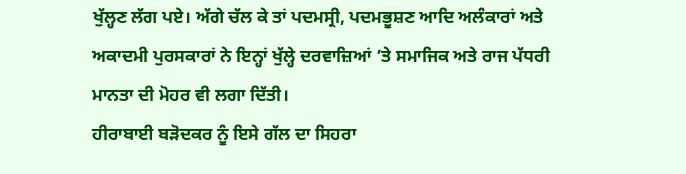ਖੁੱਲ੍ਹਣ ਲੱਗ ਪਏ। ਅੱਗੇ ਚੱਲ ਕੇ ਤਾਂ ਪਦਮਸ੍ਰੀ, ਪਦਮਭੂਸ਼ਣ ਆਦਿ ਅਲੰਕਾਰਾਂ ਅਤੇ ਅਕਾਦਮੀ ਪੁਰਸਕਾਰਾਂ ਨੇ ਇਨ੍ਹਾਂ ਖੁੱਲ੍ਹੇ ਦਰਵਾਜ਼ਿਆਂ ’ਤੇ ਸਮਾਜਿਕ ਅਤੇ ਰਾਜ ਪੱਧਰੀ ਮਾਨਤਾ ਦੀ ਮੋਹਰ ਵੀ ਲਗਾ ਦਿੱਤੀ।
ਹੀਰਾਬਾਈ ਬੜੋਦਕਰ ਨੂੰ ਇਸੇ ਗੱਲ ਦਾ ਸਿਹਰਾ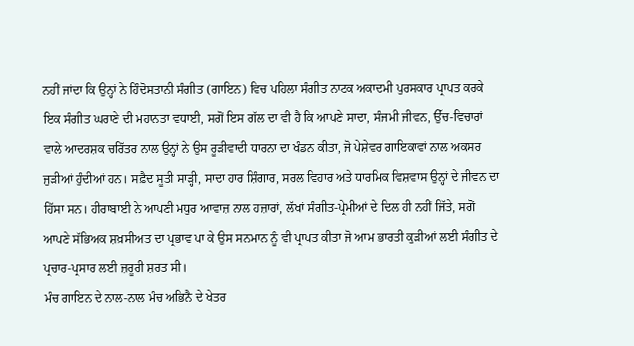ਨਹੀਂ ਜਾਂਦਾ ਕਿ ਉਨ੍ਹਾਂ ਨੇ ਹਿੰਦੋਸਤਾਨੀ ਸੰਗੀਤ (ਗਾਇਨ) ਵਿਚ ਪਹਿਲਾ ਸੰਗੀਤ ਨਾਟਕ ਅਕਾਦਮੀ ਪੁਰਸਕਾਰ ਪ੍ਰਾਪਤ ਕਰਕੇ ਇਕ ਸੰਗੀਤ ਘਰਾਣੇ ਦੀ ਮਹਾਨਤਾ ਵਧਾਈ, ਸਗੋਂ ਇਸ ਗੱਲ ਦਾ ਵੀ ਹੈ ਕਿ ਆਪਣੇ ਸਾਦਾ, ਸੰਜਮੀ ਜੀਵਨ, ਉੱਚ-ਵਿਚਾਰਾਂ ਵਾਲੇ ਆਦਰਸ਼ਕ ਚਰਿੱਤਰ ਨਾਲ ਉਨ੍ਹਾਂ ਨੇ ਉਸ ਰੂੜੀਵਾਦੀ ਧਾਰਨਾ ਦਾ ਖੰਡਨ ਕੀਤਾ, ਜੋ ਪੇਸ਼ੇਵਰ ਗਾਇਕਾਵਾਂ ਨਾਲ ਅਕਸਰ ਜੁੜੀਆਂ ਹੁੰਦੀਆਂ ਹਨ। ਸਫ਼ੈਦ ਸੂਤੀ ਸਾੜ੍ਹੀ, ਸਾਦਾ ਹਾਰ ਸ਼ਿੰਗਾਰ, ਸਰਲ ਵਿਹਾਰ ਅਤੇ ਧਾਰਮਿਕ ਵਿਸ਼ਵਾਸ ਉਨ੍ਹਾਂ ਦੇ ਜੀਵਨ ਦਾ ਹਿੱਸਾ ਸਨ। ਹੀਰਾਬਾਈ ਨੇ ਆਪਣੀ ਮਧੁਰ ਆਵਾਜ਼ ਨਾਲ ਹਜ਼ਾਰਾਂ, ਲੱਖਾਂ ਸੰਗੀਤ-ਪ੍ਰੇਮੀਆਂ ਦੇ ਦਿਲ ਹੀ ਨਹੀਂ ਜਿੱਤੇ, ਸਗੋਂ ਆਪਣੇ ਸੱਭਿਅਕ ਸ਼ਖ਼ਸੀਅਤ ਦਾ ਪ੍ਰਭਾਵ ਪਾ ਕੇ ਉਸ ਸਨਮਾਨ ਨੂੰ ਵੀ ਪ੍ਰਾਪਤ ਕੀਤਾ ਜੋ ਆਮ ਭਾਰਤੀ ਕੁੜੀਆਂ ਲਈ ਸੰਗੀਤ ਦੇ ਪ੍ਰਚਾਰ-ਪ੍ਰਸਾਰ ਲਈ ਜ਼ਰੂਰੀ ਸ਼ਰਤ ਸੀ।
ਮੰਚ ਗਾਇਨ ਦੇ ਨਾਲ-ਨਾਲ ਮੰਚ ਅਭਿਨੈ ਦੇ ਖੇਤਰ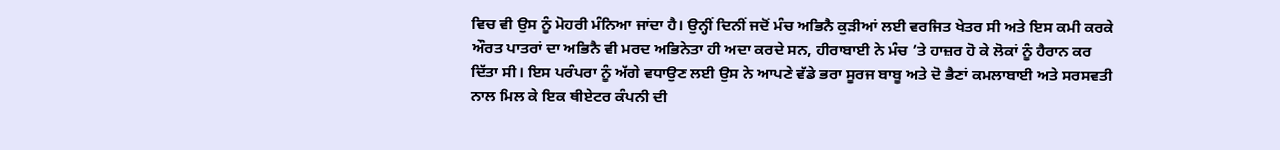ਵਿਚ ਵੀ ਉਸ ਨੂੰ ਮੋਹਰੀ ਮੰਨਿਆ ਜਾਂਦਾ ਹੈ। ਉਨ੍ਹੀਂ ਦਿਨੀਂ ਜਦੋਂ ਮੰਚ ਅਭਿਨੈ ਕੁੜੀਆਂ ਲਈ ਵਰਜਿਤ ਖੇਤਰ ਸੀ ਅਤੇ ਇਸ ਕਮੀ ਕਰਕੇ ਔਰਤ ਪਾਤਰਾਂ ਦਾ ਅਭਿਨੈ ਵੀ ਮਰਦ ਅਭਿਨੇਤਾ ਹੀ ਅਦਾ ਕਰਦੇ ਸਨ, ਹੀਰਾਬਾਈ ਨੇ ਮੰਚ ’ਤੇ ਹਾਜ਼ਰ ਹੋ ਕੇ ਲੋਕਾਂ ਨੂੰ ਹੈਰਾਨ ਕਰ ਦਿੱਤਾ ਸੀ। ਇਸ ਪਰੰਪਰਾ ਨੂੰ ਅੱਗੇ ਵਧਾਉਣ ਲਈ ਉਸ ਨੇ ਆਪਣੇ ਵੱਡੇ ਭਰਾ ਸੂਰਜ ਬਾਬੂ ਅਤੇ ਦੋ ਭੈਣਾਂ ਕਮਲਾਬਾਈ ਅਤੇ ਸਰਸਵਤੀ ਨਾਲ ਮਿਲ ਕੇ ਇਕ ਥੀਏਟਰ ਕੰਪਨੀ ਦੀ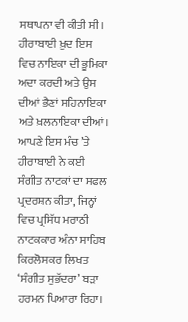ਸਥਾਪਨਾ ਵੀ ਕੀਤੀ ਸੀ। ਹੀਰਾਬਾਈ ਖ਼ੁਦ ਇਸ ਵਿਚ ਨਾਇਕਾ ਦੀ ਭੂਮਿਕਾ ਅਦਾ ਕਰਦੀ ਅਤੇ ਉਸ ਦੀਆਂ ਭੈਣਾਂ ਸਹਿਨਾਇਕਾ ਅਤੇ ਖ਼ਲਨਾਇਕਾ ਦੀਆਂ। ਆਪਣੇ ਇਸ ਮੰਚ ’ਤੇ ਹੀਰਾਬਾਈ ਨੇ ਕਈ ਸੰਗੀਤ ਨਾਟਕਾਂ ਦਾ ਸਫਲ ਪ੍ਰਦਰਸ਼ਨ ਕੀਤਾ, ਜਿਨ੍ਹਾਂ ਵਿਚ ਪ੍ਰਸਿੱਧ ਮਰਾਠੀ ਨਾਟਕਕਾਰ ਅੰਨਾ ਸਾਹਿਬ ਕਿਰਲੋਸਕਰ ਲਿਖਤ ‘ਸੰਗੀਤ ਸੁਭੱਦਰਾ’ ਬੜਾ ਹਰਮਨ ਪਿਆਰਾ ਰਿਹਾ।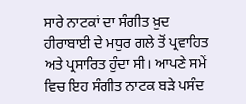ਸਾਰੇ ਨਾਟਕਾਂ ਦਾ ਸੰਗੀਤ ਖ਼ੁਦ ਹੀਰਾਬਾਈ ਦੇ ਮਧੁਰ ਗਲੇ ਤੋਂ ਪ੍ਰਵਾਹਿਤ ਅਤੇ ਪ੍ਰਸਾਰਿਤ ਹੁੰਦਾ ਸੀ। ਆਪਣੇ ਸਮੇਂ ਵਿਚ ਇਹ ਸੰਗੀਤ ਨਾਟਕ ਬੜੇ ਪਸੰਦ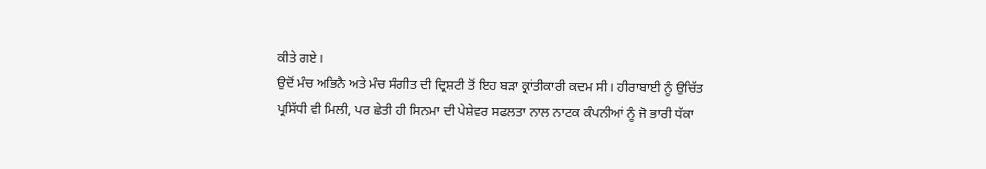ਕੀਤੇ ਗਏ।
ਉਦੋਂ ਮੰਚ ਅਭਿਨੈ ਅਤੇ ਮੰਚ ਸੰਗੀਤ ਦੀ ਦ੍ਰਿਸ਼ਟੀ ਤੋਂ ਇਹ ਬੜਾ ਕ੍ਰਾਂਤੀਕਾਰੀ ਕਦਮ ਸੀ। ਹੀਰਾਬਾਈ ਨੂੰ ਉਚਿੱਤ ਪ੍ਰਸਿੱਧੀ ਵੀ ਮਿਲੀ, ਪਰ ਛੇਤੀ ਹੀ ਸਿਨਮਾ ਦੀ ਪੇਸ਼ੇਵਰ ਸਫਲਤਾ ਨਾਲ ਨਾਟਕ ਕੰਪਨੀਆਂ ਨੂੰ ਜੋ ਭਾਰੀ ਧੱਕਾ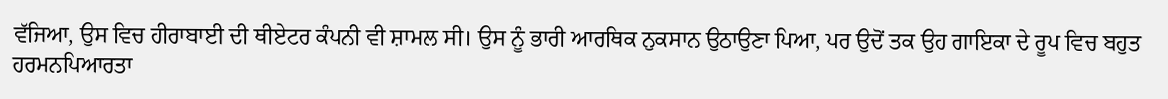ਵੱਜਿਆ, ਉਸ ਵਿਚ ਹੀਰਾਬਾਈ ਦੀ ਥੀਏਟਰ ਕੰਪਨੀ ਵੀ ਸ਼ਾਮਲ ਸੀ। ਉਸ ਨੂੰ ਭਾਰੀ ਆਰਥਿਕ ਨੁਕਸਾਨ ਉਠਾਉਣਾ ਪਿਆ, ਪਰ ਉਦੋਂ ਤਕ ਉਹ ਗਾਇਕਾ ਦੇ ਰੂਪ ਵਿਚ ਬਹੁਤ ਹਰਮਨਪਿਆਰਤਾ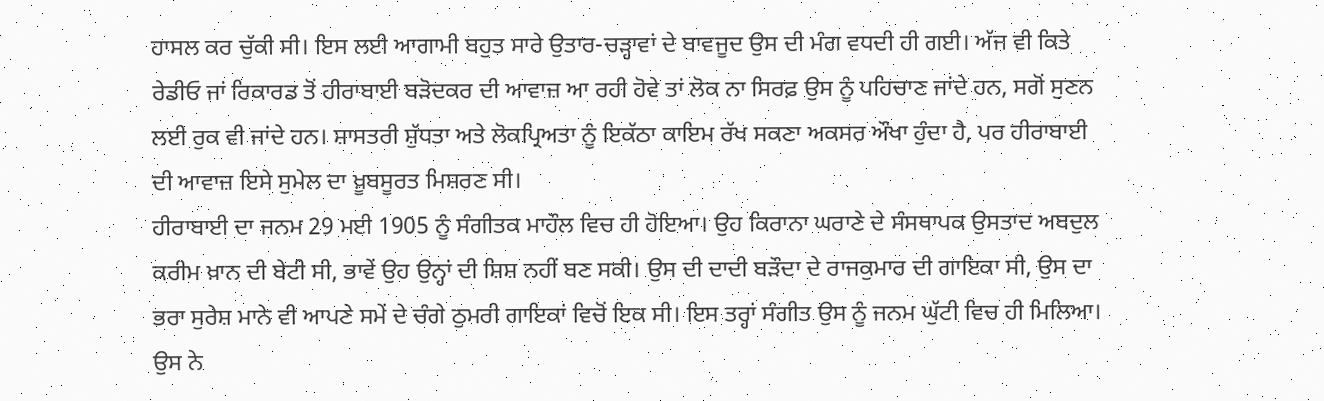ਹਾਸਲ ਕਰ ਚੁੱਕੀ ਸੀ। ਇਸ ਲਈ ਆਗਾਮੀ ਬਹੁਤ ਸਾਰੇ ਉਤਾਰ-ਚੜ੍ਹਾਵਾਂ ਦੇ ਬਾਵਜੂਦ ਉਸ ਦੀ ਮੰਗ ਵਧਦੀ ਹੀ ਗਈ। ਅੱਜ ਵੀ ਕਿਤੇ ਰੇਡੀਓ ਜਾਂ ਰਿਕਾਰਡ ਤੋਂ ਹੀਰਾਬਾਈ ਬੜੋਦਕਰ ਦੀ ਆਵਾਜ਼ ਆ ਰਹੀ ਹੋਵੇ ਤਾਂ ਲੋਕ ਨਾ ਸਿਰਫ਼ ਉਸ ਨੂੰ ਪਹਿਚਾਣ ਜਾਂਦੇ ਹਨ, ਸਗੋਂ ਸੁਣਨ ਲਈ ਰੁਕ ਵੀ ਜਾਂਦੇ ਹਨ। ਸ਼ਾਸਤਰੀ ਸ਼ੁੱਧਤਾ ਅਤੇ ਲੋਕਪ੍ਰਿਅਤਾ ਨੂੰ ਇਕੱਠਾ ਕਾਇਮ ਰੱਖ ਸਕਣਾ ਅਕਸਰ ਔਖਾ ਹੁੰਦਾ ਹੈ, ਪਰ ਹੀਰਾਬਾਈ ਦੀ ਆਵਾਜ਼ ਇਸੇ ਸੁਮੇਲ ਦਾ ਖ਼ੂਬਸੂਰਤ ਮਿਸ਼ਰਣ ਸੀ।
ਹੀਰਾਬਾਈ ਦਾ ਜਨਮ 29 ਮਈ 1905 ਨੂੰ ਸੰਗੀਤਕ ਮਾਹੌਲ ਵਿਚ ਹੀ ਹੋਇਆ। ਉਹ ਕਿਰਾਨਾ ਘਰਾਣੇ ਦੇ ਸੰਸਥਾਪਕ ਉਸਤਾਦ ਅਬਦੁਲ ਕਰੀਮ ਖ਼ਾਨ ਦੀ ਬੇਟੀ ਸੀ, ਭਾਵੇਂ ਉਹ ਉਨ੍ਹਾਂ ਦੀ ਸ਼ਿਸ਼ ਨਹੀਂ ਬਣ ਸਕੀ। ਉਸ ਦੀ ਦਾਦੀ ਬੜੌਦਾ ਦੇ ਰਾਜਕੁਮਾਰ ਦੀ ਗਾਇਕਾ ਸੀ, ਉਸ ਦਾ ਭਰਾ ਸੁਰੇਸ਼ ਮਾਨੇ ਵੀ ਆਪਣੇ ਸਮੇਂ ਦੇ ਚੰਗੇ ਠੁਮਰੀ ਗਾਇਕਾਂ ਵਿਚੋਂ ਇਕ ਸੀ। ਇਸ ਤਰ੍ਹਾਂ ਸੰਗੀਤ ਉਸ ਨੂੰ ਜਨਮ ਘੁੱਟੀ ਵਿਚ ਹੀ ਮਿਲਿਆ।
ਉਸ ਨੇ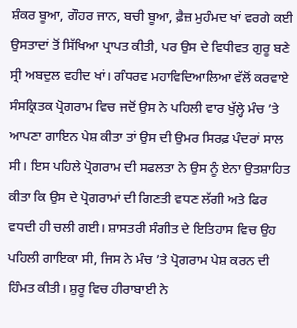ਸ਼ੰਕਰ ਬੂਆ, ਗੌਹਰ ਜਾਨ, ਬਚੀ ਬੂਆ, ਫ਼ੈਜ਼ ਮੁਹੰਮਦ ਖਾਂ ਵਰਗੇ ਕਈ ਉਸਤਾਦਾਂ ਤੋਂ ਸਿੱਖਿਆ ਪ੍ਰਾਪਤ ਕੀਤੀ, ਪਰ ਉਸ ਦੇ ਵਿਧੀਵਤ ਗੁਰੂ ਬਣੇ ਸ੍ਰੀ ਅਬਦੁਲ ਵਹੀਦ ਖਾਂ। ਗੰਧਰਵ ਮਹਾਵਿਦਿਆਲਿਆ ਵੱਲੋਂ ਕਰਵਾਏ ਸੰਸਕ੍ਰਿਤਕ ਪ੍ਰੋਗਰਾਮ ਵਿਚ ਜਦੋਂ ਉਸ ਨੇ ਪਹਿਲੀ ਵਾਰ ਖੁੱਲ੍ਹੇ ਮੰਚ ’ਤੇ ਆਪਣਾ ਗਾਇਨ ਪੇਸ਼ ਕੀਤਾ ਤਾਂ ਉਸ ਦੀ ਉਮਰ ਸਿਰਫ਼ ਪੰਦਰਾਂ ਸਾਲ ਸੀ। ਇਸ ਪਹਿਲੇ ਪ੍ਰੋਗਰਾਮ ਦੀ ਸਫਲਤਾ ਨੇ ਉਸ ਨੂੰ ਏਨਾ ਉਤਸ਼ਾਹਿਤ ਕੀਤਾ ਕਿ ਉਸ ਦੇ ਪ੍ਰੋਗਰਾਮਾਂ ਦੀ ਗਿਣਤੀ ਵਧਣ ਲੱਗੀ ਅਤੇ ਫਿਰ ਵਧਦੀ ਹੀ ਚਲੀ ਗਈ। ਸ਼ਾਸਤਰੀ ਸੰਗੀਤ ਦੇ ਇਤਿਹਾਸ ਵਿਚ ਉਹ ਪਹਿਲੀ ਗਾਇਕਾ ਸੀ, ਜਿਸ ਨੇ ਮੰਚ ’ਤੇ ਪ੍ਰੋਗਰਾਮ ਪੇਸ਼ ਕਰਨ ਦੀ ਹਿੰਮਤ ਕੀਤੀ। ਸ਼ੁਰੂ ਵਿਚ ਹੀਰਾਬਾਈ ਨੇ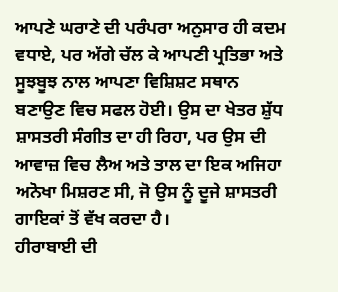ਆਪਣੇ ਘਰਾਣੇ ਦੀ ਪਰੰਪਰਾ ਅਨੁਸਾਰ ਹੀ ਕਦਮ ਵਧਾਏ, ਪਰ ਅੱਗੇ ਚੱਲ ਕੇ ਆਪਣੀ ਪ੍ਰਤਿਭਾ ਅਤੇ ਸੂਝਬੂਝ ਨਾਲ ਆਪਣਾ ਵਿਸ਼ਿਸ਼ਟ ਸਥਾਨ ਬਣਾਉਣ ਵਿਚ ਸਫਲ ਹੋਈ। ਉਸ ਦਾ ਖੇਤਰ ਸ਼ੁੱਧ ਸ਼ਾਸਤਰੀ ਸੰਗੀਤ ਦਾ ਹੀ ਰਿਹਾ, ਪਰ ਉਸ ਦੀ ਆਵਾਜ਼ ਵਿਚ ਲੈਅ ਅਤੇ ਤਾਲ ਦਾ ਇਕ ਅਜਿਹਾ ਅਨੋਖਾ ਮਿਸ਼ਰਣ ਸੀ, ਜੋ ਉਸ ਨੂੰ ਦੂਜੇ ਸ਼ਾਸਤਰੀ ਗਾਇਕਾਂ ਤੋਂ ਵੱਖ ਕਰਦਾ ਹੈ।
ਹੀਰਾਬਾਈ ਦੀ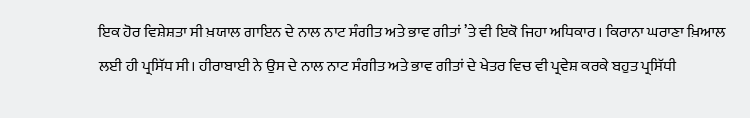ਇਕ ਹੋਰ ਵਿਸ਼ੇਸ਼ਤਾ ਸੀ ਖ਼ਯਾਲ ਗਾਇਨ ਦੇ ਨਾਲ ਨਾਟ ਸੰਗੀਤ ਅਤੇ ਭਾਵ ਗੀਤਾਂ ’ਤੇ ਵੀ ਇਕੋ ਜਿਹਾ ਅਧਿਕਾਰ। ਕਿਰਾਨਾ ਘਰਾਣਾ ਖ਼ਿਆਲ ਲਈ ਹੀ ਪ੍ਰਸਿੱਧ ਸੀ। ਹੀਰਾਬਾਈ ਨੇ ਉਸ ਦੇ ਨਾਲ ਨਾਟ ਸੰਗੀਤ ਅਤੇ ਭਾਵ ਗੀਤਾਂ ਦੇ ਖੇਤਰ ਵਿਚ ਵੀ ਪ੍ਰਵੇਸ਼ ਕਰਕੇ ਬਹੁਤ ਪ੍ਰਸਿੱਧੀ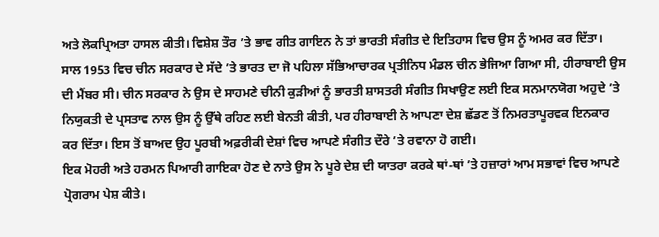ਅਤੇ ਲੋਕਪ੍ਰਿਅਤਾ ਹਾਸਲ ਕੀਤੀ। ਵਿਸ਼ੇਸ਼ ਤੌਰ ’ਤੇ ਭਾਵ ਗੀਤ ਗਾਇਨ ਨੇ ਤਾਂ ਭਾਰਤੀ ਸੰਗੀਤ ਦੇ ਇਤਿਹਾਸ ਵਿਚ ਉਸ ਨੂੰ ਅਮਰ ਕਰ ਦਿੱਤਾ।
ਸਾਲ 1953 ਵਿਚ ਚੀਨ ਸਰਕਾਰ ਦੇ ਸੱਦੇ ’ਤੇ ਭਾਰਤ ਦਾ ਜੋ ਪਹਿਲਾ ਸੱਭਿਆਚਾਰਕ ਪ੍ਰਤੀਨਿਧ ਮੰਡਲ ਚੀਨ ਭੇਜਿਆ ਗਿਆ ਸੀ, ਹੀਰਾਬਾਈ ਉਸ ਦੀ ਮੈਂਬਰ ਸੀ। ਚੀਨ ਸਰਕਾਰ ਨੇ ਉਸ ਦੇ ਸਾਹਮਣੇ ਚੀਨੀ ਕੁੜੀਆਂ ਨੂੰ ਭਾਰਤੀ ਸ਼ਾਸਤਰੀ ਸੰਗੀਤ ਸਿਖਾਉਣ ਲਈ ਇਕ ਸਨਮਾਨਯੋਗ ਅਹੁਦੇ ’ਤੇ ਨਿਯੁਕਤੀ ਦੇ ਪ੍ਰਸਤਾਵ ਨਾਲ ਉਸ ਨੂੰ ਉੱਥੇ ਰਹਿਣ ਲਈ ਬੇਨਤੀ ਕੀਤੀ, ਪਰ ਹੀਰਾਬਾਈ ਨੇ ਆਪਣਾ ਦੇਸ਼ ਛੱਡਣ ਤੋਂ ਨਿਮਰਤਾਪੂਰਵਕ ਇਨਕਾਰ ਕਰ ਦਿੱਤਾ। ਇਸ ਤੋਂ ਬਾਅਦ ਉਹ ਪੂਰਬੀ ਅਫ਼ਰੀਕੀ ਦੇਸ਼ਾਂ ਵਿਚ ਆਪਣੇ ਸੰਗੀਤ ਦੌਰੇ ’ਤੇ ਰਵਾਨਾ ਹੋ ਗਈ।
ਇਕ ਮੋਹਰੀ ਅਤੇ ਹਰਮਨ ਪਿਆਰੀ ਗਾਇਕਾ ਹੋਣ ਦੇ ਨਾਤੇ ਉਸ ਨੇ ਪੂਰੇ ਦੇਸ਼ ਦੀ ਯਾਤਰਾ ਕਰਕੇ ਥਾਂ-ਥਾਂ ’ਤੇ ਹਜ਼ਾਰਾਂ ਆਮ ਸਭਾਵਾਂ ਵਿਚ ਆਪਣੇ ਪ੍ਰੋਗਰਾਮ ਪੇਸ਼ ਕੀਤੇ।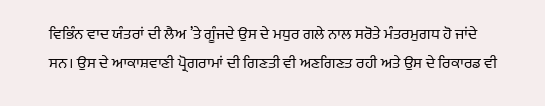ਵਿਭਿੰਨ ਵਾਦ ਯੰਤਰਾਂ ਦੀ ਲੈਅ ’ਤੇ ਗੂੰਜਦੇ ਉਸ ਦੇ ਮਧੁਰ ਗਲੇ ਨਾਲ ਸਰੋਤੇ ਮੰਤਰਮੁਗਧ ਹੋ ਜਾਂਦੇ ਸਨ। ਉਸ ਦੇ ਆਕਾਸ਼ਵਾਣੀ ਪ੍ਰੋਗਰਾਮਾਂ ਦੀ ਗਿਣਤੀ ਵੀ ਅਣਗਿਣਤ ਰਹੀ ਅਤੇ ਉਸ ਦੇ ਰਿਕਾਰਡ ਵੀ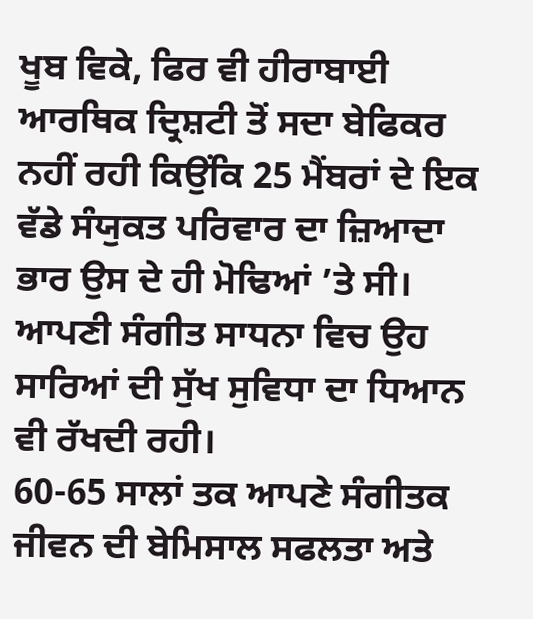ਖੂਬ ਵਿਕੇ, ਫਿਰ ਵੀ ਹੀਰਾਬਾਈ ਆਰਥਿਕ ਦ੍ਰਿਸ਼ਟੀ ਤੋਂ ਸਦਾ ਬੇਫਿਕਰ ਨਹੀਂ ਰਹੀ ਕਿਉਂਕਿ 25 ਮੈਂਬਰਾਂ ਦੇ ਇਕ ਵੱਡੇ ਸੰਯੁਕਤ ਪਰਿਵਾਰ ਦਾ ਜ਼ਿਆਦਾ ਭਾਰ ਉਸ ਦੇ ਹੀ ਮੋਢਿਆਂ ’ਤੇ ਸੀ। ਆਪਣੀ ਸੰਗੀਤ ਸਾਧਨਾ ਵਿਚ ਉਹ ਸਾਰਿਆਂ ਦੀ ਸੁੱਖ ਸੁਵਿਧਾ ਦਾ ਧਿਆਨ ਵੀ ਰੱਖਦੀ ਰਹੀ।
60-65 ਸਾਲਾਂ ਤਕ ਆਪਣੇ ਸੰਗੀਤਕ ਜੀਵਨ ਦੀ ਬੇਮਿਸਾਲ ਸਫਲਤਾ ਅਤੇ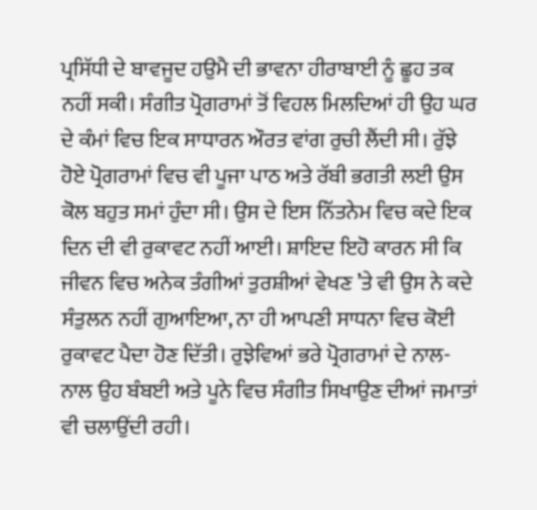ਪ੍ਰਸਿੱਧੀ ਦੇ ਬਾਵਜੂਦ ਹਉਮੈ ਦੀ ਭਾਵਨਾ ਹੀਰਾਬਾਈ ਨੂੰ ਛੂਹ ਤਕ ਨਹੀਂ ਸਕੀ। ਸੰਗੀਤ ਪ੍ਰੋਗਰਾਮਾਂ ਤੋਂ ਵਿਹਲ ਮਿਲਦਿਆਂ ਹੀ ਉਹ ਘਰ ਦੇ ਕੰਮਾਂ ਵਿਚ ਇਕ ਸਾਧਾਰਨ ਔਰਤ ਵਾਂਗ ਰੁਚੀ ਲੈਂਦੀ ਸੀ। ਰੁੱਝੇ ਹੋਏ ਪ੍ਰੋਗਰਾਮਾਂ ਵਿਚ ਵੀ ਪੂਜਾ ਪਾਠ ਅਤੇ ਰੱਬੀ ਭਗਤੀ ਲਈ ਉਸ ਕੋਲ ਬਹੁਤ ਸਮਾਂ ਹੁੰਦਾ ਸੀ। ਉਸ ਦੇ ਇਸ ਨਿੱਤਨੇਮ ਵਿਚ ਕਦੇ ਇਕ ਦਿਨ ਦੀ ਵੀ ਰੁਕਾਵਟ ਨਹੀਂ ਆਈ। ਸ਼ਾਇਦ ਇਹੋ ਕਾਰਨ ਸੀ ਕਿ ਜੀਵਨ ਵਿਚ ਅਨੇਕ ਤੰਗੀਆਂ ਤੁਰਸ਼ੀਆਂ ਵੇਖਣ ’ਤੇ ਵੀ ਉਸ ਨੇ ਕਦੇ ਸੰਤੁਲਨ ਨਹੀਂ ਗੁਆਇਆ, ਨਾ ਹੀ ਆਪਣੀ ਸਾਧਨਾ ਵਿਚ ਕੋਈ ਰੁਕਾਵਟ ਪੈਦਾ ਹੋਣ ਦਿੱਤੀ। ਰੁਝੇਵਿਆਂ ਭਰੇ ਪ੍ਰੋਗਰਾਮਾਂ ਦੇ ਨਾਲ-ਨਾਲ ਉਹ ਬੰਬਈ ਅਤੇ ਪੂਨੇ ਵਿਚ ਸੰਗੀਤ ਸਿਖਾਉਣ ਦੀਆਂ ਜਮਾਤਾਂ ਵੀ ਚਲਾਉਂਦੀ ਰਹੀ।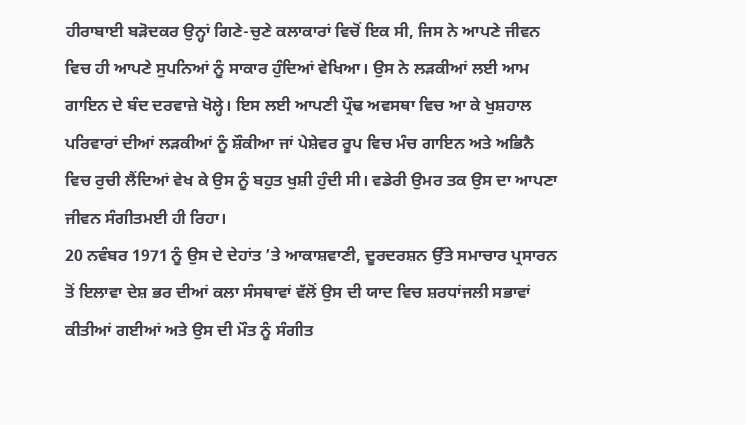ਹੀਰਾਬਾਈ ਬੜੋਦਕਰ ਉਨ੍ਹਾਂ ਗਿਣੇ-ਚੁਣੇ ਕਲਾਕਾਰਾਂ ਵਿਚੋਂ ਇਕ ਸੀ, ਜਿਸ ਨੇ ਆਪਣੇ ਜੀਵਨ ਵਿਚ ਹੀ ਆਪਣੇ ਸੁਪਨਿਆਂ ਨੂੰ ਸਾਕਾਰ ਹੁੰਦਿਆਂ ਵੇਖਿਆ। ਉਸ ਨੇ ਲੜਕੀਆਂ ਲਈ ਆਮ ਗਾਇਨ ਦੇ ਬੰਦ ਦਰਵਾਜ਼ੇ ਖੋਲ੍ਹੇ। ਇਸ ਲਈ ਆਪਣੀ ਪ੍ਰੌਢ ਅਵਸਥਾ ਵਿਚ ਆ ਕੇ ਖੁਸ਼ਹਾਲ ਪਰਿਵਾਰਾਂ ਦੀਆਂ ਲੜਕੀਆਂ ਨੂੰ ਸ਼ੌਕੀਆ ਜਾਂ ਪੇਸ਼ੇਵਰ ਰੂਪ ਵਿਚ ਮੰਚ ਗਾਇਨ ਅਤੇ ਅਭਿਨੈ ਵਿਚ ਰੁਚੀ ਲੈਂਦਿਆਂ ਵੇਖ ਕੇ ਉਸ ਨੂੰ ਬਹੁਤ ਖੁਸ਼ੀ ਹੁੰਦੀ ਸੀ। ਵਡੇਰੀ ਉਮਰ ਤਕ ਉਸ ਦਾ ਆਪਣਾ ਜੀਵਨ ਸੰਗੀਤਮਈ ਹੀ ਰਿਹਾ।
20 ਨਵੰਬਰ 1971 ਨੂੰ ਉਸ ਦੇ ਦੇਹਾਂਤ ’ਤੇ ਆਕਾਸ਼ਵਾਣੀ, ਦੂਰਦਰਸ਼ਨ ਉੱਤੇ ਸਮਾਚਾਰ ਪ੍ਰਸਾਰਨ ਤੋਂ ਇਲਾਵਾ ਦੇਸ਼ ਭਰ ਦੀਆਂ ਕਲਾ ਸੰਸਥਾਵਾਂ ਵੱਲੋਂ ਉਸ ਦੀ ਯਾਦ ਵਿਚ ਸ਼ਰਧਾਂਜਲੀ ਸਭਾਵਾਂ ਕੀਤੀਆਂ ਗਈਆਂ ਅਤੇ ਉਸ ਦੀ ਮੌਤ ਨੂੰ ਸੰਗੀਤ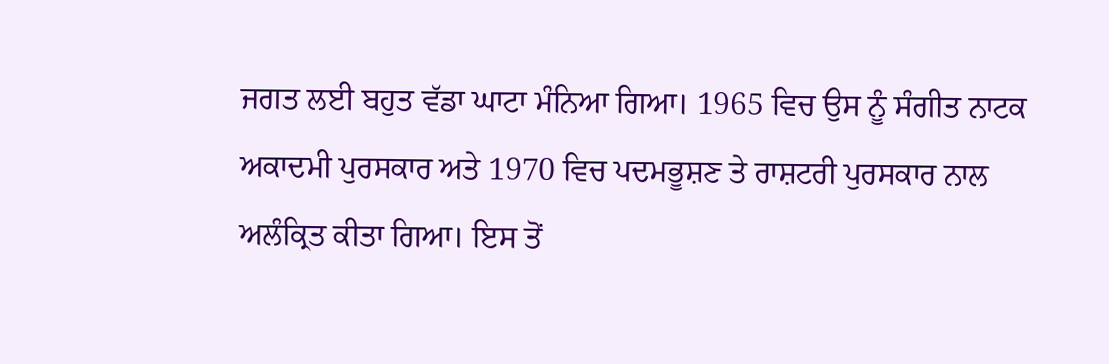ਜਗਤ ਲਈ ਬਹੁਤ ਵੱਡਾ ਘਾਟਾ ਮੰਨਿਆ ਗਿਆ। 1965 ਵਿਚ ਉਸ ਨੂੰ ਸੰਗੀਤ ਨਾਟਕ ਅਕਾਦਮੀ ਪੁਰਸਕਾਰ ਅਤੇ 1970 ਵਿਚ ਪਦਮਭੂਸ਼ਣ ਤੇ ਰਾਸ਼ਟਰੀ ਪੁਰਸਕਾਰ ਨਾਲ ਅਲੰਕ੍ਰਿਤ ਕੀਤਾ ਗਿਆ। ਇਸ ਤੋਂ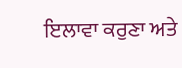ਇਲਾਵਾ ਕਰੁਣਾ ਅਤੇ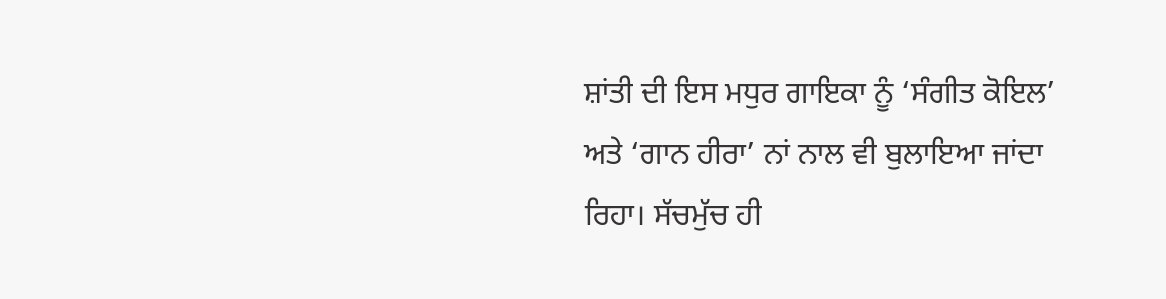ਸ਼ਾਂਤੀ ਦੀ ਇਸ ਮਧੁਰ ਗਾਇਕਾ ਨੂੰ ‘ਸੰਗੀਤ ਕੋਇਲ’ ਅਤੇ ‘ਗਾਨ ਹੀਰਾ’ ਨਾਂ ਨਾਲ ਵੀ ਬੁਲਾਇਆ ਜਾਂਦਾ ਰਿਹਾ। ਸੱਚਮੁੱਚ ਹੀ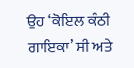ਉਹ ‘ਕੋਇਲ ਕੰਠੀ ਗਾਇਕਾ’ ਸੀ ਅਤੇ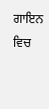ਗਾਇਨ ਵਿਚ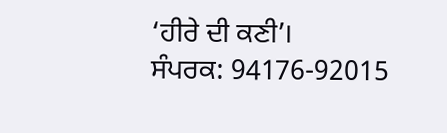‘ਹੀਰੇ ਦੀ ਕਣੀ’।
ਸੰਪਰਕ: 94176-92015